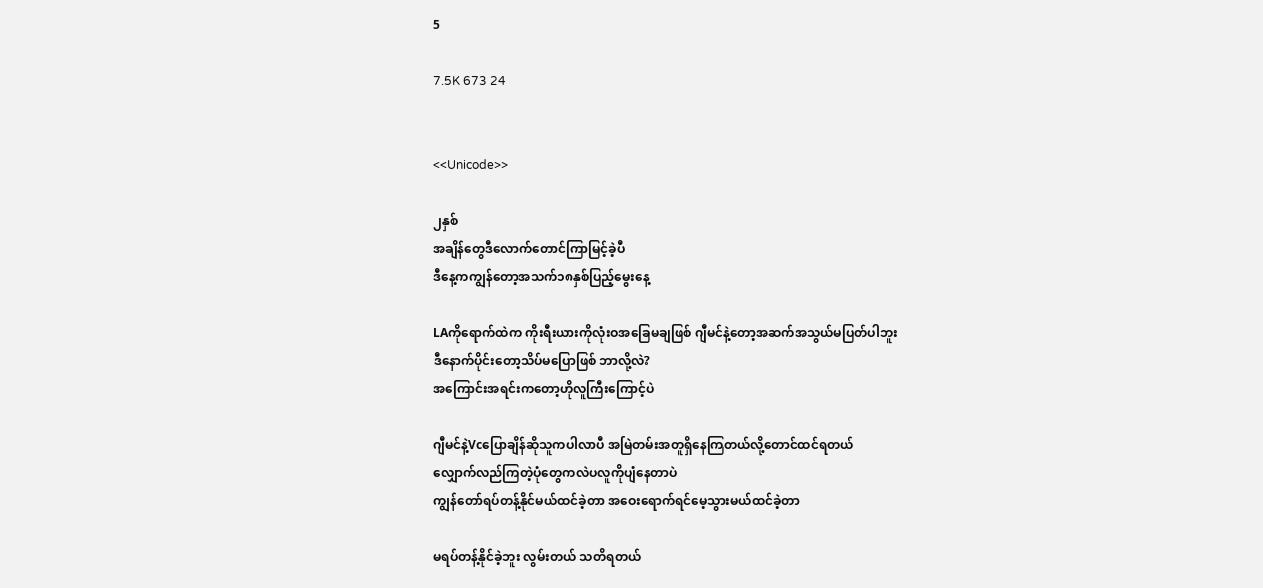5

7.5K 673 24


<<Unicode>>

၂နှစ်
အချိန်တွေဒီလောက်တောင်ကြာမြင့်ခဲ့ပီ
ဒီနေ့ကကျွန်တော့အသက်၁၈နှစ်ပြည့်မွေးနေ့

LAကိုရောက်ထဲက ကိုးရီးယားကိုလုံးဝအခြေမချဖြစ် ဂျီမင်နဲ့တော့အဆက်အသွယ်မပြတ်ပါဘူး
ဒီနောက်ပိုင်းတော့သိပ်မပြောဖြစ် ဘာလို့လဲ?
အကြောင်းအရင်းကတော့ဟိုလူကြီးကြောင့်ပဲ

ဂျီမင်နဲ့Vcပြောချိန်ဆိုသူကပါလာပီ အမြဲတမ်းအတူရှိနေကြတယ်လို့တောင်ထင်ရတယ်
လျှောက်လည်ကြတဲ့ပုံတွေကလဲပလူကိုပျံနေတာပဲ
ကျွန်တော်ရပ်တန့်နိုင်မယ်ထင်ခဲ့တာ အဝေးရောက်ရင်မေ့သွားမယ်ထင်ခဲ့တာ

မရပ်တန့်နိုင်ခဲ့ဘူး လွမ်းတယ် သတိရတယ်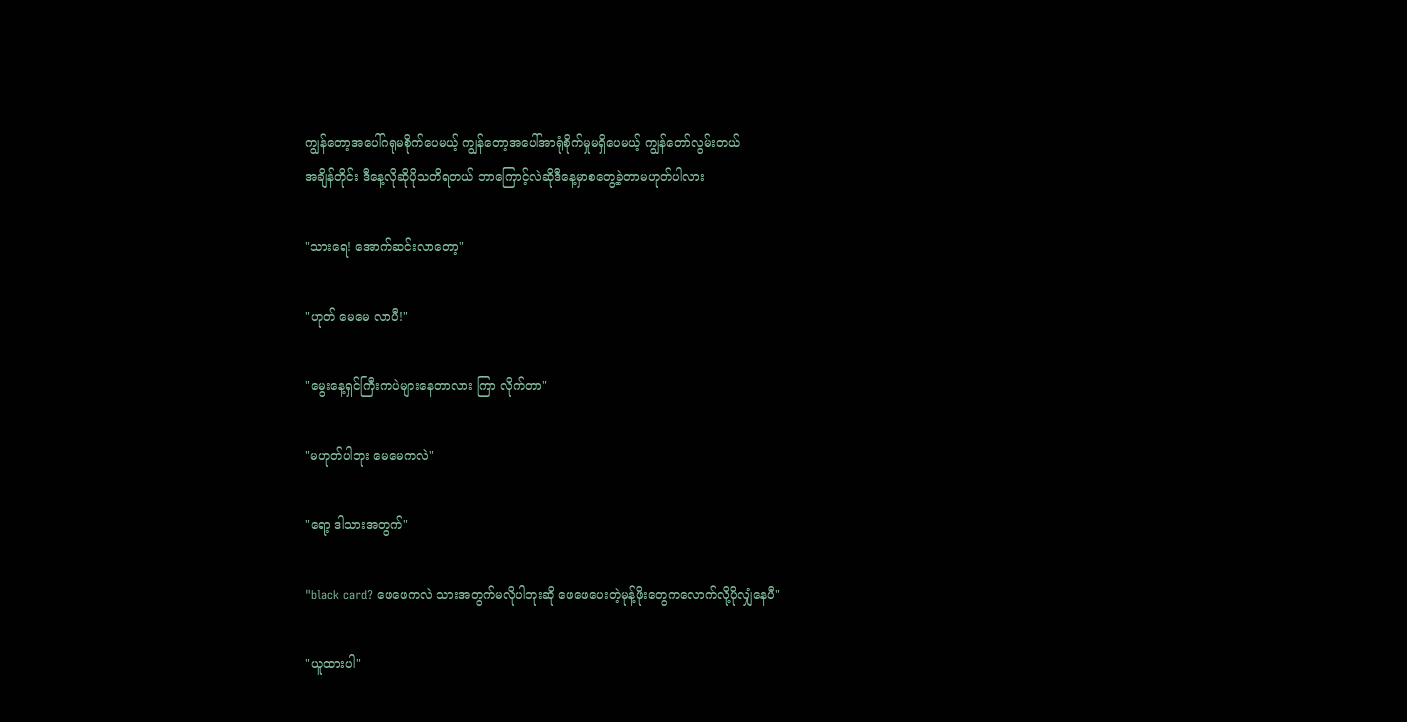ကျွန်တော့အပေါ်ဂရုမစိုက်ပေမယ့် ကျွန်တော့အပေါ်အာရုံစိုက်မှုမရှိပေမယ့် ကျွန်တော်လွမ်းတယ်
အချိန်တိုင်း ဒီနေ့လိုဆိုပိုသတိရတယ် ဘာကြောင့်လဲဆိုဒီနေ့မှာစတွေ့ခဲ့တာမဟုတ်ပါလား

"သားရေ! အောက်ဆင်းလာတော့"

"ဟုတ် မေမေ လာပီ!"

"မွေးနေ့ရှင်ကြီးကပဲများနေတာလား ကြာ လိုက်တာ"

"မဟုတ်ပါဘုး မေမေကလဲ"

"ရော့ ဒါသားအတွက်"

"black card? ဖေဖေကလဲ သားအတွက်မလိုပါဘုးဆို ဖေဖေပေးတဲ့မုန့်ဖိုးတွေကလောက်လို့ပိုလျှံနေပီ"

"ယူထားပါ"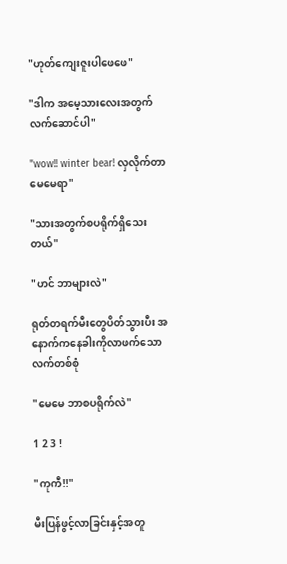"ဟုတ်ကျေးဇူးပါဖေဖေ"

"ဒါက အမေ့သားလေးအတွက်လက်ဆောင်ပါ"

"wow!! winter bear! လှလိုက်တာမေမေရာ"

"သားအတွက်စပရိုက်ရှိသေးတယ်"

"ဟင် ဘာများလဲ"

ရုတ်တရက်မီးတွေပိတ်သွားပီး အနောက်ကနေခါးကိုလာဖက်သောလက်တစ်စုံ

"မေမေ ဘာစပရိုက်လဲ"

1 2 3 !

"ကုကီ!!"

မီးပြန်ဖွင့်လာခြင်းနှင့်အတူ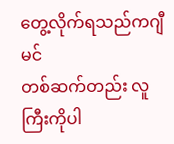တွေ့လိုက်ရသည်ကဂျီမင်
တစ်ဆက်တည်း လူကြီးကိုပါ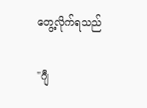တွေ့လိုက်ရသည်

"ဂျီ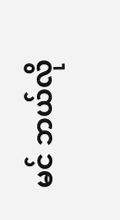မင် ဘယ်လို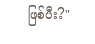ဖြစ်ပီး?"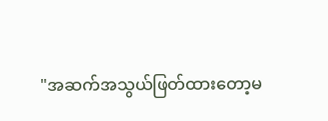"အဆက်အသွယ်ဖြတ်ထားတော့မ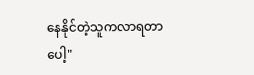နေနိုင်တဲ့သူကလာရတာပေါ့"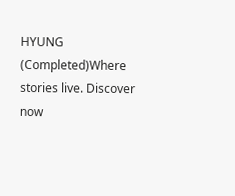HYUNG (Completed)Where stories live. Discover now